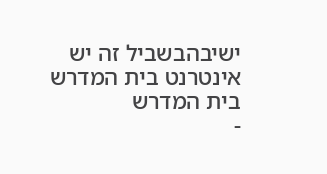ישיבהבשביל זה יש אינטרנט בית המדרש
בית המדרש
-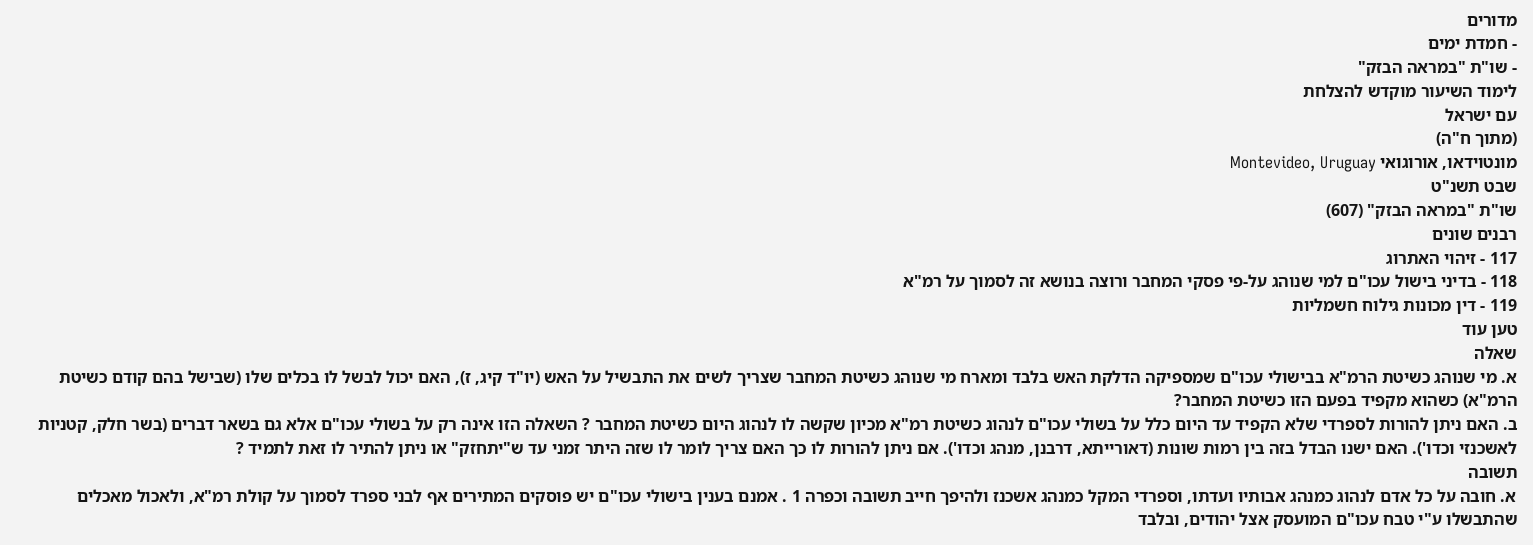מדורים
- חמדת ימים
- שו"ת "במראה הבזק"
לימוד השיעור מוקדש להצלחת
עם ישראל
(מתוך ח"ה)
מונטוידאו, אורוגואי Montevideo, Uruguay
שבט תשנ"ט
שו"ת "במראה הבזק" (607)
רבנים שונים
117 - זיהוי האתרוג
118 - בדיני בישול עכו"ם למי שנוהג על-פי פסקי המחבר ורוצה בנושא זה לסמוך על רמ"א
119 - דין מכונות גילוח חשמליות
טען עוד
שאלה
א. מי שנוהג כשיטת הרמ"א בבישולי עכו"ם שמספיקה הדלקת האש בלבד ומארח מי שנוהג כשיטת המחבר שצריך לשים את התבשיל על האש (יו"ד קיג, ז), האם יכול לבשל לו בכלים שלו (שבישל בהם קודם כשיטת הרמ"א) כשהוא מקפיד בפעם הזו כשיטת המחבר?
ב. האם ניתן להורות לספרדי שלא הקפיד עד היום כלל על בשולי עכו"ם לנהוג כשיטת רמ"א מכיון שקשה לו לנהוג היום כשיטת המחבר ? השאלה הזו אינה רק על בשולי עכו"ם אלא גם בשאר דברים (בשר חלק, קטניות לאשכנזי וכדו'). האם ישנו הבדל בזה בין רמות שונות (דאורייתא, דרבנן, מנהג וכדו'). אם ניתן להורות לו כך האם צריך לומר לו שזה היתר זמני עד ש"יתחזק" או ניתן להתיר לו זאת לתמיד ?
תשובה
א. חובה על כל אדם לנהוג כמנהג אבותיו ועדתו, וספרדי המקל כמנהג אשכנז ולהיפך חייב תשובה וכפרה 1 . אמנם בענין בישולי עכו"ם יש פוסקים המתירים אף לבני ספרד לסמוך על קולת רמ"א, ולאכול מאכלים שהתבשלו ע"י טבח עכו"ם המועסק אצל יהודים, ובלבד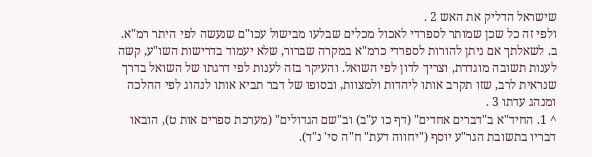שישראל הדליק את האש 2 .
ולפי זה כל שכן שמותר לספרדי לאכול מכלים שבלעו מבישול עכו"ם שנעשה לפי היתר רמ"א.
ב. לשאלתך אם ניתן להורות לספרדי כרמ"א במקרה שברור, שלא יעמוד בדרישות השו"ע, קשה לענות תשובה מוגדרת, וצריך לדון לפי השואל. והעיקר בזה לענות לפי דרגתו של השואל בדרך שנראית לרב, שזו תקרב אותו ליהדות ולמצוות, ובסופו של דבר תביא אותו לנהוג לפי ההלכה ומנהג עדתו 3 .
^ 1. החיד"א ב"דברים אחדים" (דף כו ע"ב) וב"שם הגדולים" (מערכת ספרים אות ט), הובאו דבריו בתשובת הגר"ע יוסף ("יחווה דעת" ח"ה סי' נ"ד).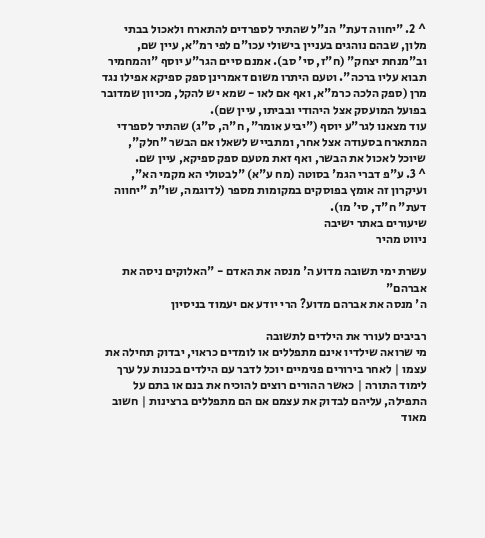^ 2. "יחווה דעת" הנ"ל שהתיר לספרדים להתארח ולאכול בבתי מלון, שבהם נוהגים בעניין בישולי עכו"ם לפי רמ"א, עיין שם, וב"מנחת יצחק" (ח"ז, סי' סב). אמנם סיים הגר"ע יוסף "והמחמיר תבוא עליו ברכה". וטעם היתרו משום דאמרינן ספק ספיקא אפילו נגד מרן (ספק הלכה כרמ"א, ואף אם לאו - שמא יש להקל, מכיוון שמדובר בפועל המועסק אצל היהודי ובביתו, עיין שם).
עוד מצאנו לגר"ע יוסף ("יביע אומר", ח"ה, ס"ג) שהתיר לספרדי המתארח בסעודה אצל אחר, ומתבייש לשאלו אם הבשר "חלק", שיוכל לאכול את הבשר, ואף זאת מטעם ספק ספיקא, עיין שם.
^ 3. ע"פ דברי הגמ' בסוטה (מח ע"א) "לבטולי הא מקמי הא", ועיקרון זה אומץ בפוסקים במקומות מספר (לדוגמה, שו"ת "יחווה דעת" ח"ד, סי' מו).
שיעורים באתר ישיבה
ניווט מהיר

עשרת ימי תשובה מדוע ה' מנסה את האדם - "האלוקים ניסה את אברהם"
ה' מנסה את אברהם מדוע? הרי יודע אם יעמוד בניסיון

רביבים לעורר את הילדים לתשובה
מי שרואה שילדיו אינם מתפללים או לומדים כראוי, יבדוק תחילה את עצמו | לאחר בירורים פנימיים יוכל לדבר עם הילדים בכנות על ערך לימוד התורה | כאשר ההורים רוצים להוכיח את בנם או בתם על התפילה, עליהם לבדוק את עצמם אם הם מתפללים ברצינות | חשוב מאוד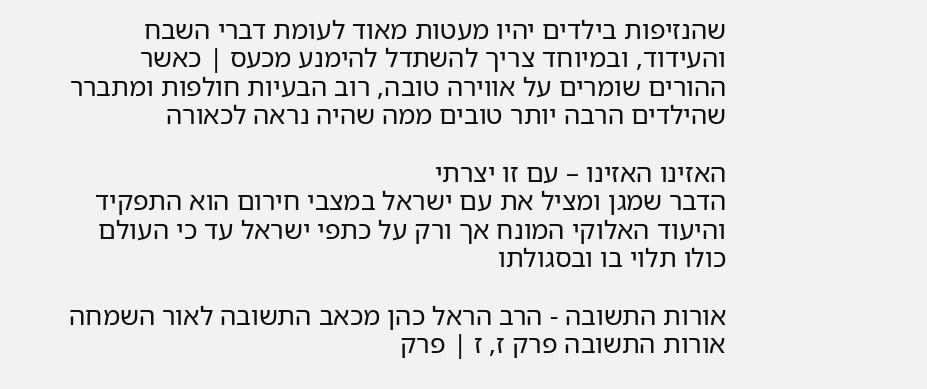שהנזיפות בילדים יהיו מעטות מאוד לעומת דברי השבח והעידוד, ובמיוחד צריך להשתדל להימנע מכעס | כאשר ההורים שומרים על אווירה טובה, רוב הבעיות חולפות ומתברר שהילדים הרבה יותר טובים ממה שהיה נראה לכאורה

האזינו האזינו – עם זו יצרתי
הדבר שמגן ומציל את עם ישראל במצבי חירום הוא התפקיד והיעוד האלוקי המונח אך ורק על כתפי ישראל עד כי העולם כולו תלוי בו ובסגולתו

אורות התשובה - הרב הראל כהן מכאב התשובה לאור השמחה
אורות התשובה פרק ז, ז | פרק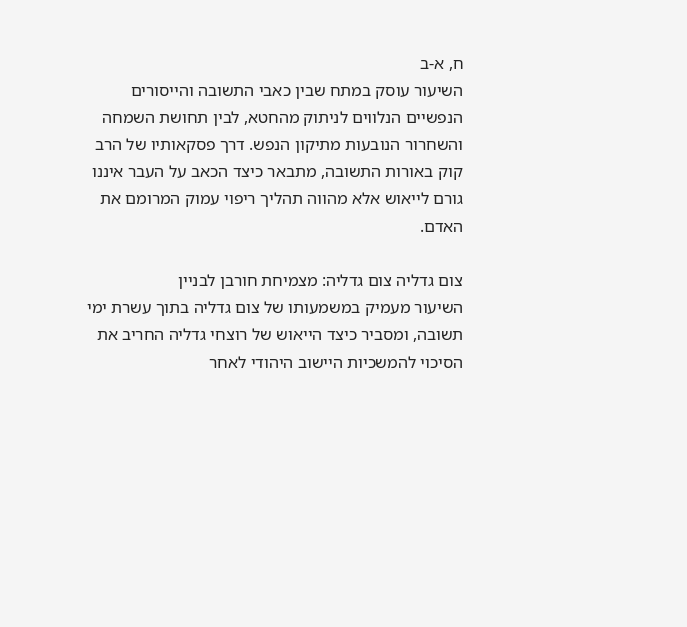ח, א-ב
השיעור עוסק במתח שבין כאבי התשובה והייסורים הנפשיים הנלווים לניתוק מהחטא, לבין תחושת השמחה והשחרור הנובעות מתיקון הנפש. דרך פסקאותיו של הרב קוק באורות התשובה, מתבאר כיצד הכאב על העבר איננו גורם לייאוש אלא מהווה תהליך ריפוי עמוק המרומם את האדם.

צום גדליה צום גדליה: מצמיחת חורבן לבניין
השיעור מעמיק במשמעותו של צום גדליה בתוך עשרת ימי תשובה, ומסביר כיצד הייאוש של רוצחי גדליה החריב את הסיכוי להמשכיות היישוב היהודי לאחר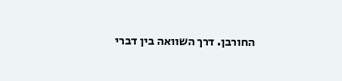החורבן. דרך השוואה בין דברי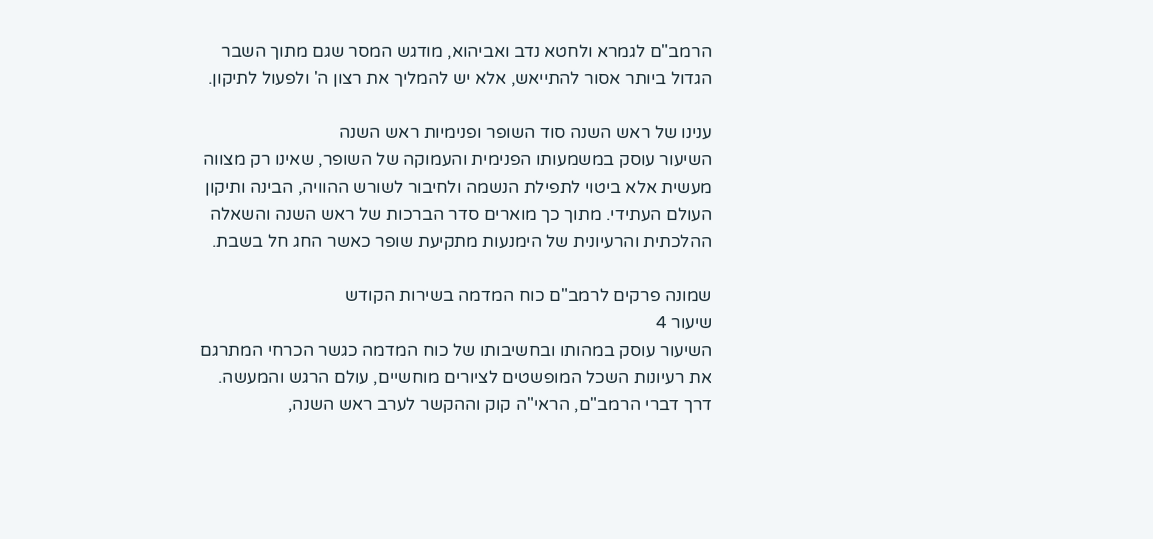הרמב"ם לגמרא ולחטא נדב ואביהוא, מודגש המסר שגם מתוך השבר הגדול ביותר אסור להתייאש, אלא יש להמליך את רצון ה' ולפעול לתיקון.

ענינו של ראש השנה סוד השופר ופנימיות ראש השנה
השיעור עוסק במשמעותו הפנימית והעמוקה של השופר, שאינו רק מצווה מעשית אלא ביטוי לתפילת הנשמה ולחיבור לשורש ההוויה, הבינה ותיקון העולם העתידי. מתוך כך מוארים סדר הברכות של ראש השנה והשאלה ההלכתית והרעיונית של הימנעות מתקיעת שופר כאשר החג חל בשבת.

שמונה פרקים לרמב"ם כוח המדמה בשירות הקודש
שיעור 4
השיעור עוסק במהותו ובחשיבותו של כוח המדמה כגשר הכרחי המתרגם את רעיונות השכל המופשטים לציורים מוחשיים, עולם הרגש והמעשה. דרך דברי הרמב"ם, הראי"ה קוק וההקשר לערב ראש השנה,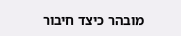מובהר כיצד חיבור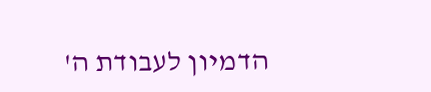הדמיון לעבודת ה'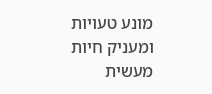מונע טעויות ומעניק חיות מעשית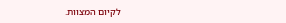לקיום המצוות.